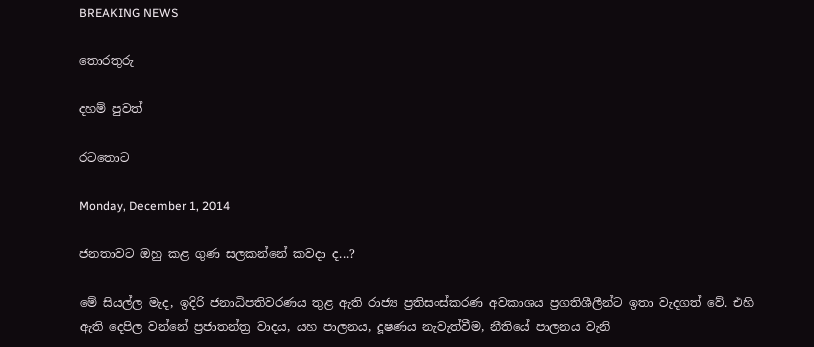BREAKING NEWS

තොරතුරු

දහම් පුවත්

රටතොට

Monday, December 1, 2014

ජනතාවට ඔහු කළ ගුණ සලකන්නේ කවදා ද...?

මේ සියල්ල මැද, ඉදිරි ජනාධිපතිවරණය තුළ ඇති රාජ්‍ය ප්‍රතිසංස්කරණ අවකාශය ප්‍රගතිශීලීන්ට ඉතා වැදගත් වේ. එහි ඇති දෙපිල වන්නේ ප්‍රජාතන්ත්‍ර වාදය, යහ පාලනය, දූෂණය නැවැත්වීම, නීතියේ පාලනය වැනි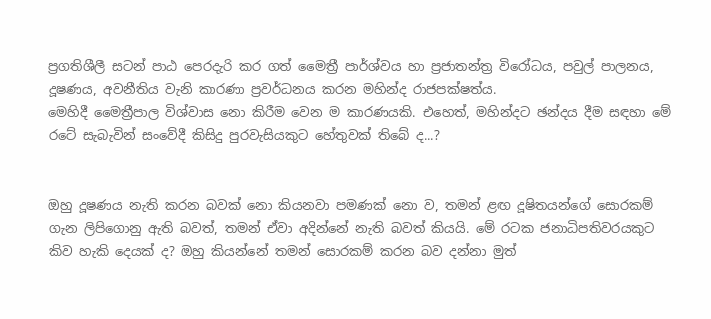ප්‍රගතිශීලී සටන් පාඨ පෙරදැරි කර ගත් මෛත්‍රී පාර්ශ්වය හා ප්‍රජාතන්ත්‍ර විරෝධය, පවුල් පාලනය, දූෂණය, අවනීතිය වැනි කාරණා ප්‍රවර්ධනය කරන මහින්ද රාජපක්ෂත්ය.
මෙහිදී මෛත්‍රීපාල විශ්වාස නො කිරීම වෙන ම කාරණයකි. එහෙත්, මහින්දට ඡන්දය දීම සඳහා මේ රටේ සැබැවින් සංවේදී කිසිදු පුරවැසියකුට හේතුවක් තිබේ ද...?


ඔහු දූෂණය නැති කරන බවක් නො කියනවා පමණක් නො ව, තමන් ළඟ දූෂිතයන්ගේ සොරකම් ගැන ලිපිගොනු ඇති බවත්, තමන් ඒවා අදින්නේ නැති බවත් කියයි. මේ රටක ජනාධිපතිවරයකුට කිව හැකි දෙයක් ද? ඔහු කියන්නේ තමන් සොරකම් කරන බව දන්නා මුත්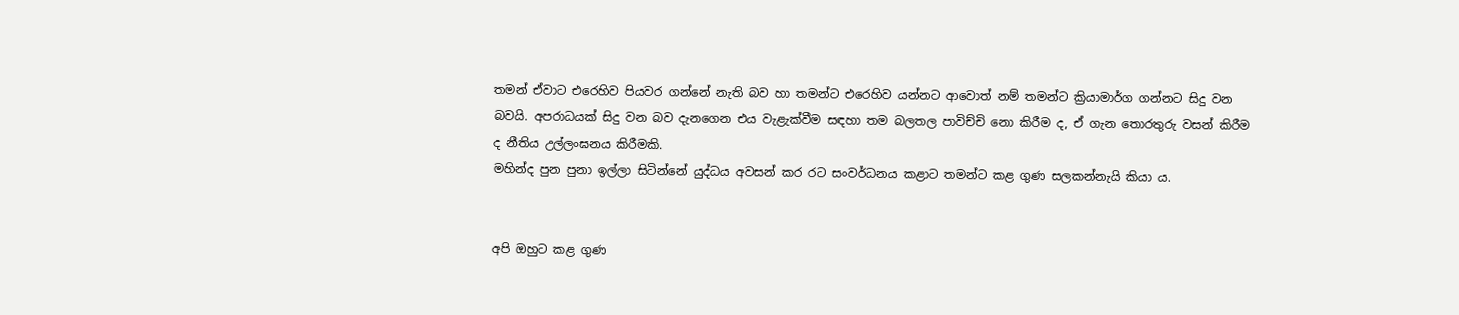තමන් ඒවාට එරෙහිව පියවර ගන්නේ නැති බව හා තමන්ට එරෙහිව යන්නට ආවොත් නම් තමන්ට ක්‍රියාමාර්ග ගන්නට සිදු වන බවයි. අපරාධයක් සිදු වන බව දැනගෙන එය වැළැක්වීම සඳහා තම බලතල පාවිච්චි නො කිරීම ද, ඒ ගැන තොරතුරු වසන් කිරීම ද නීතිය උල්ලංඝනය කිරීමකි.
මහින්ද පුන පුනා ඉල්ලා සිටින්නේ යුද්ධය අවසන් කර රට සංවර්ධනය කළාට තමන්ට කළ ගුණ සලකන්නැයි කියා ය.


අපි ඔහුට කළ ගුණ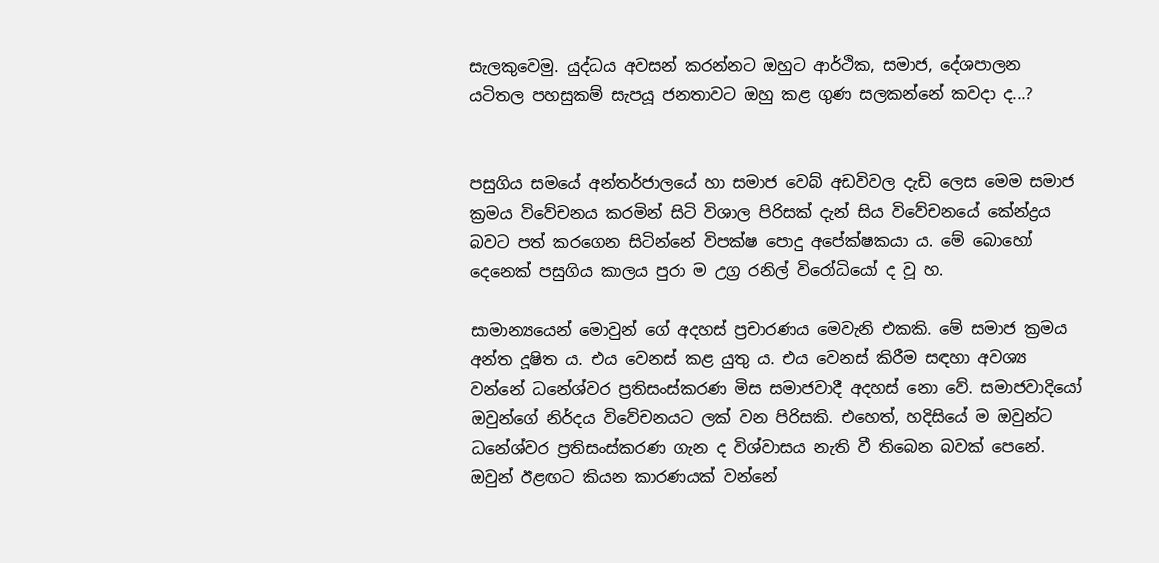සැලකුවෙමු. යුද්ධය අවසන් කරන්නට ඔහුට ආර්ථික, සමාජ, දේශපාලන යටිතල පහසුකම් සැපයූ ජනතාවට ඔහු කළ ගුණ සලකන්නේ කවදා ද...?


පසුගිය සමයේ අන්තර්ජාලයේ හා සමාජ වෙබ් අඩවිවල දැඩි ලෙස මෙම සමාජ ක්‍රමය විවේචනය කරමින් සිටි විශාල පිරිසක් දැන් සිය විවේචනයේ කේන්ද්‍රය බවට පත් කරගෙන සිටින්නේ විපක්ෂ පොදු අපේක්ෂකයා ය. මේ බොහෝ දෙනෙක් පසුගිය කාලය පුරා ම උග්‍ර රනිල් විරෝධියෝ ද වූ හ.

සාමාන්‍යයෙන් මොවුන් ගේ අදහස් ප්‍රචාරණය මෙවැනි එකකි. මේ සමාජ ක්‍රමය අන්ත දූෂිත ය. එය වෙනස් කළ යුතු ය. එය වෙනස් කිරීම සඳහා අවශ්‍ය වන්නේ ධනේශ්වර ප්‍රතිසංස්කරණ මිස සමාජවාදී අදහස් නො වේ. සමාජවාදියෝ ඔවුන්ගේ නිර්දය විවේචනයට ලක් වන පිරිසකි. එහෙත්, හදිසියේ ම ඔවුන්ට ධනේශ්වර ප්‍රතිසංස්කරණ ගැන ද විශ්වාසය නැති වී තිබෙන බවක් පෙනේ.
ඔවුන් ඊළඟට කියන කාරණයක් වන්නේ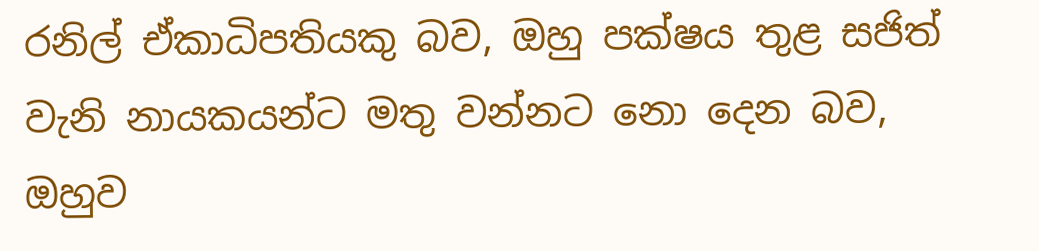රනිල් ඒකාධිපතියකු බව, ඔහු පක්ෂය තුළ සජිත් වැනි නායකයන්ට මතු වන්නට නො දෙන බව, ඔහුව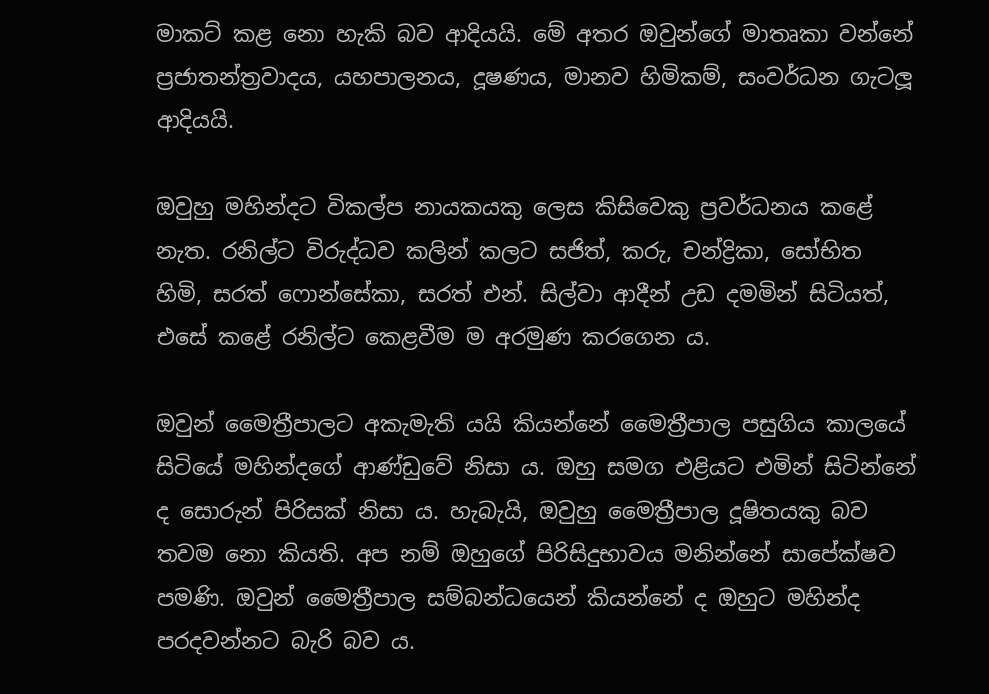මාකට් කළ නො හැකි බව ආදියයි. මේ අතර ඔවුන්ගේ මාතෘකා වන්නේ ප්‍රජාතන්ත්‍රවාදය, යහපාලනය, දූෂණය, මානව හිමිකම්, සංවර්ධන ගැටලූ ආදියයි.

ඔවුහු මහින්දට විකල්ප නායකයකු ලෙස කිසිවෙකු ප්‍රවර්ධනය කළේ නැත. රනිල්ට විරුද්ධව කලින් කලට සජිත්, කරු, චන්ද්‍රිකා, සෝභිත හිමි, සරත් ෆොන්සේකා, සරත් එන්. සිල්වා ආදීන් උඩ දමමින් සිටියත්, එසේ කළේ රනිල්ට කෙළවීම ම අරමුණ කරගෙන ය.

ඔවුන් මෛත්‍රීපාලට අකැමැති යයි කියන්නේ මෛත්‍රීපාල පසුගිය කාලයේ සිටියේ මහින්දගේ ආණ්ඩුවේ නිසා ය. ඔහු සමග එළියට එමින් සිටින්නේ ද සොරුන් පිරිසක් නිසා ය. හැබැයි, ඔවුහු මෛත්‍රීපාල දූෂිතයකු බව තවම නො කියති. අප නම් ඔහුගේ පිරිසිදුභාවය මනින්නේ සාපේක්ෂව පමණි. ඔවුන් මෛත්‍රීපාල සම්බන්ධයෙන් කියන්නේ ද ඔහුට මහින්ද පරදවන්නට බැරි බව ය.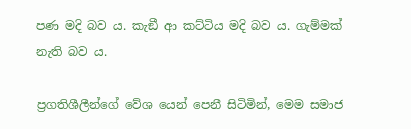පණ මදි බව ය. කැඞී ආ කට්ටිය මදි බව ය. ගැම්මක් නැති බව ය.

ප්‍රගතිශීලීන්ගේ වේශ යෙන් පෙනී සිටිමින්, මෙම සමාජ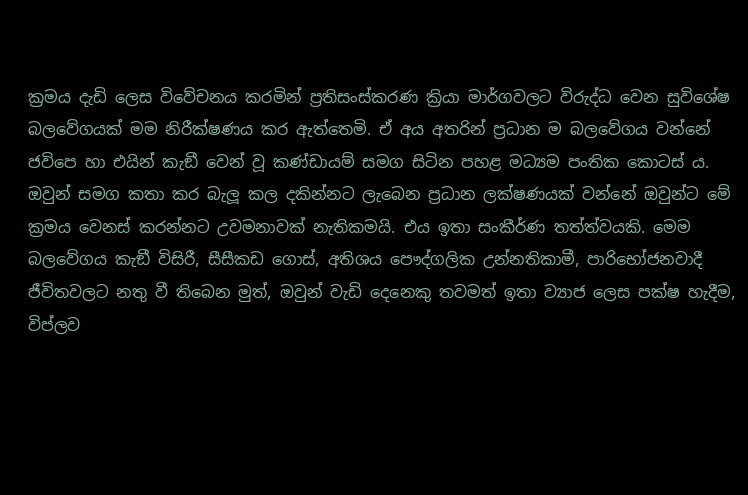ක්‍රමය දැඩි ලෙස විවේචනය කරමින් ප්‍රතිසංස්කරණ ක්‍රියා මාර්ගවලට විරුද්ධ වෙන සුවිශේෂ බලවේගයක් මම නිරීක්ෂණය කර ඇත්තෙමි. ඒ අය අතරින් ප්‍රධාන ම බලවේගය වන්නේ ජවිපෙ හා එයින් කැඞී වෙන් වූ කණ්ඩායම් සමග සිටින පහළ මධ්‍යම පංතික කොටස් ය. ඔවුන් සමග කතා කර බැලූ කල දකින්නට ලැබෙන ප්‍රධාන ලක්ෂණයක් වන්නේ ඔවුන්ට මේ ක්‍රමය වෙනස් කරන්නට උවමනාවක් නැතිකමයි. එය ඉතා සංකීර්ණ තත්ත්වයකි. මෙම බලවේගය කැඞී විසිරී, සීසීකඩ ගොස්, අතිශය පෞද්ගලික උන්නතිකාමී, පාරිභෝජනවාදී ජීවිතවලට නතු වී තිබෙන මුත්, ඔවුන් වැඩි දෙනෙකු තවමත් ඉතා ව්‍යාජ ලෙස පක්ෂ හැදීම, විප්ලව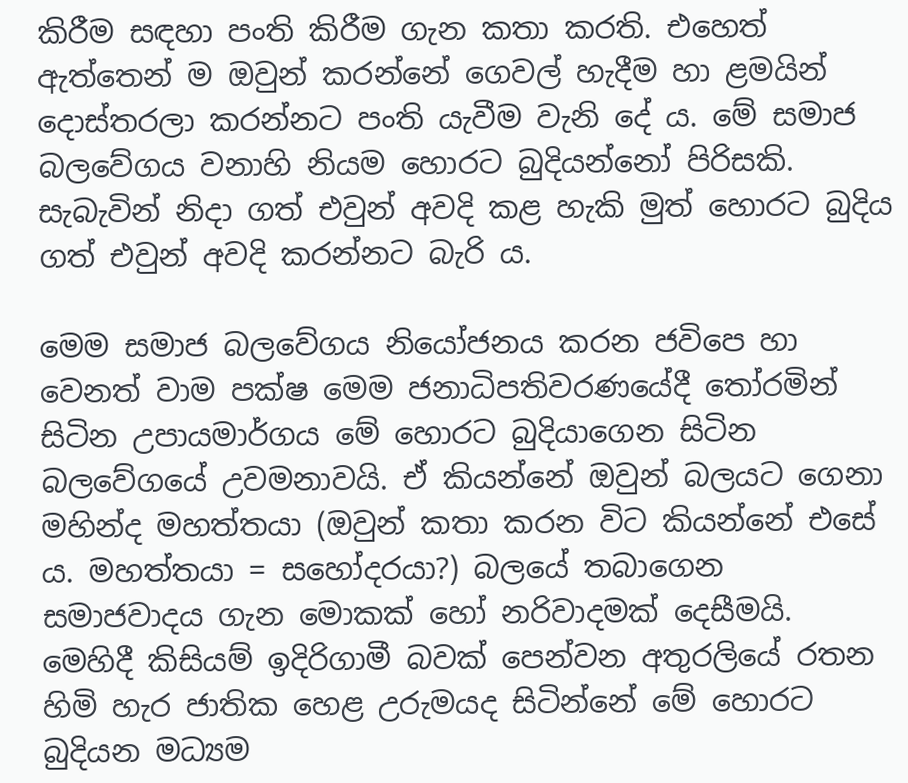කිරීම සඳහා පංති කිරීම ගැන කතා කරති. එහෙත් ඇත්තෙන් ම ඔවුන් කරන්නේ ගෙවල් හැදීම හා ළමයින් දොස්තරලා කරන්නට පංති යැවීම වැනි දේ ය. මේ සමාජ බලවේගය වනාහි නියම හොරට බුදියන්නෝ පිරිසකි. සැබැවින් නිදා ගත් එවුන් අවදි කළ හැකි මුත් හොරට බුදිය ගත් එවුන් අවදි කරන්නට බැරි ය.

මෙම සමාජ බලවේගය නියෝජනය කරන ජවිපෙ හා වෙනත් වාම පක්ෂ මෙම ජනාධිපතිවරණයේදී තෝරමින් සිටින උපායමාර්ගය මේ හොරට බුදියාගෙන සිටින බලවේගයේ උවමනාවයි. ඒ කියන්නේ ඔවුන් බලයට ගෙනා මහින්ද මහත්තයා (ඔවුන් කතා කරන විට කියන්නේ එසේ ය. මහත්තයා = සහෝදරයා?) බලයේ තබාගෙන සමාජවාදය ගැන මොකක් හෝ නරිවාදමක් දෙසීමයි.
මෙහිදී කිසියම් ඉදිරිගාමී බවක් පෙන්වන අතුරලියේ රතන හිමි හැර ජාතික හෙළ උරුමයද සිටින්නේ මේ හොරට බුදියන මධ්‍යම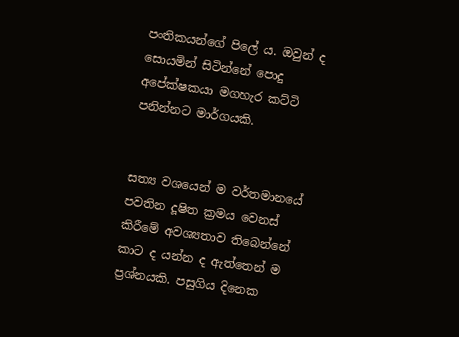පංතිකයන්ගේ පිලේ ය. ඔවුන් ද සොයමින් සිටින්නේ පොදු අපේක්ෂකයා මගහැර කට්ටි පනින්නට මාර්ගයකි.


සත්‍ය වශයෙන් ම වර්තමානයේ පවතින දූෂිත ක්‍රමය වෙනස් කිරීමේ අවශ්‍යතාව තිබෙන්නේ කාට ද යන්න ද ඇත්තෙන් ම ප්‍රශ්නයකි. පසුගිය දිනෙක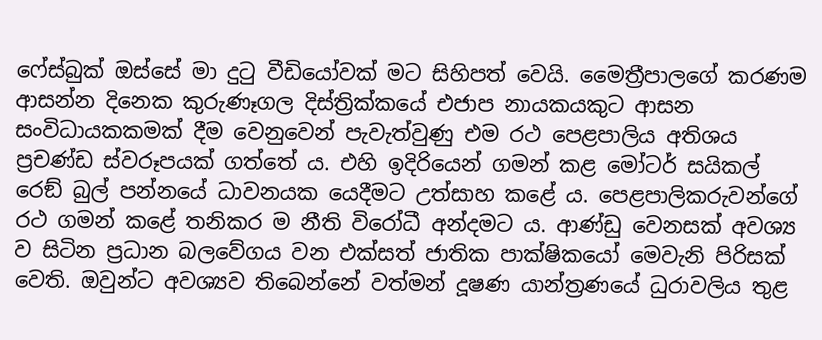ෆේස්බුක් ඔස්සේ මා දුටු වීඩියෝවක් මට සිහිපත් වෙයි. මෛත්‍රීපාලගේ කරණම ආසන්න දිනෙක කුරුණෑගල දිස්ත්‍රික්කයේ එජාප නායකයකුට ආසන සංවිධායකකමක් දීම වෙනුවෙන් පැවැත්වුණු එම රථ පෙළපාලිය අතිශය ප්‍රචණ්ඩ ස්වරූපයක් ගත්තේ ය. එහි ඉදිරියෙන් ගමන් කළ මෝටර් සයිකල් රෙඞ් බුල් පන්නයේ ධාවනයක යෙදීමට උත්සාහ කළේ ය. පෙළපාලිකරුවන්ගේ රථ ගමන් කළේ තනිකර ම නීති විරෝධී අන්දමට ය. ආණ්ඩු වෙනසක් අවශ්‍ය ව සිටින ප්‍රධාන බලවේගය වන එක්සත් ජාතික පාක්ෂිකයෝ මෙවැනි පිරිසක් වෙති. ඔවුන්ට අවශ්‍යව තිබෙන්නේ වත්මන් දූෂණ යාන්ත්‍රණයේ ධුරාවලිය තුළ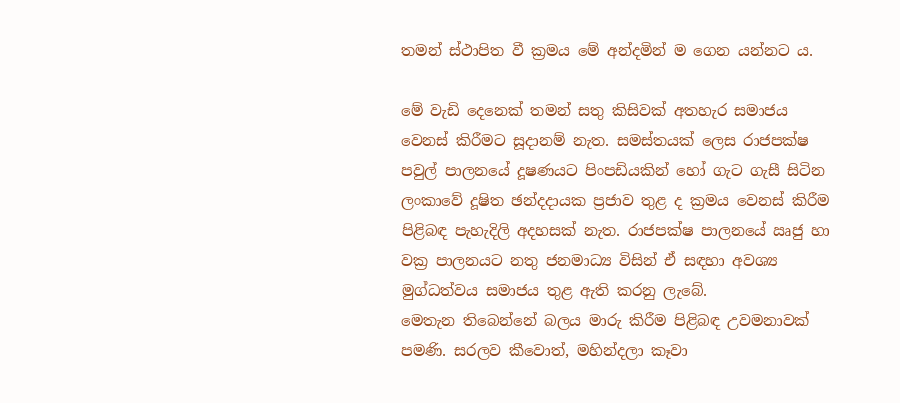තමන් ස්ථාපිත වී ක්‍රමය මේ අන්දමින් ම ගෙන යන්නට ය.

මේ වැඩි දෙනෙක් තමන් සතු කිසිවක් අතහැර සමාජය වෙනස් කිරීමට සූදානම් නැත. සමස්තයක් ලෙස රාජපක්ෂ පවුල් පාලනයේ දූෂණයට පිංපඩියකින් හෝ ගැට ගැසී සිටින ලංකාවේ දූෂිත ඡන්දදායක ප්‍රජාව තුළ ද ක්‍රමය වෙනස් කිරීම පිළිබඳ පැහැදිලි අදහසක් නැත. රාජපක්ෂ පාලනයේ ඍජු හා වක්‍ර පාලනයට නතු ජනමාධ්‍ය විසින් ඒ සඳහා අවශ්‍ය මුග්ධත්වය සමාජය තුළ ඇති කරනු ලැබේ.
මෙතැන තිබෙන්නේ බලය මාරු කිරීම පිළිබඳ උවමනාවක් පමණි. සරලව කීවොත්, මහින්දලා කෑවා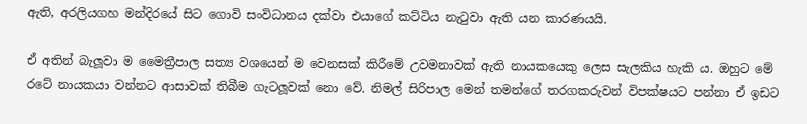ඇති, අරලියගහ මන්දිරයේ සිට ගොවි සංවිධානය දක්වා එයාගේ කට්ටිය නැටුවා ඇති යන කාරණයයි.

ඒ අතින් බැලූවා ම මෛත්‍රීපාල සත්‍ය වශයෙන් ම වෙනසක් කිරීමේ උවමනාවක් ඇති නායකයෙකු ලෙස සැලකිය හැකි ය. ඔහුට මේ රටේ නායකයා වන්නට ආසාවක් තිබීම ගැටලූවක් නො වේ. නිමල් සිරිපාල මෙන් තමන්ගේ තරගකරුවන් විපක්ෂයට පන්නා ඒ ඉඩට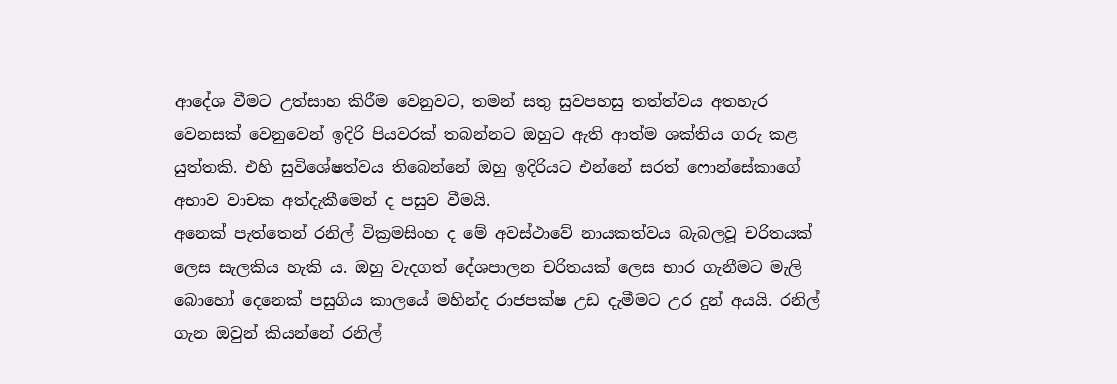ආදේශ වීමට උත්සාහ කිරීම වෙනුවට, තමන් සතු සුවපහසු තත්ත්වය අතහැර වෙනසක් වෙනුවෙන් ඉදිරි පියවරක් තබන්නට ඔහුට ඇති ආත්ම ශක්තිය ගරු කළ යුත්තකි. එහි සුවිශේෂත්වය තිබෙන්නේ ඔහු ඉදිරියට එන්නේ සරත් ෆොන්සේකාගේ අභාව වාචක අත්දැකීමෙන් ද පසුව වීමයි.
අනෙක් පැත්තෙන් රනිල් වික්‍රමසිංහ ද මේ අවස්ථාවේ නායකත්වය බැබලවූ චරිතයක් ලෙස සැලකිය හැකි ය. ඔහු වැදගත් දේශපාලන චරිතයක් ලෙස භාර ගැනීමට මැලි බොහෝ දෙනෙක් පසුගිය කාලයේ මහින්ද රාජපක්ෂ උඩ දැමීමට උර දුන් අයයි. රනිල් ගැන ඔවුන් කියන්නේ රනිල්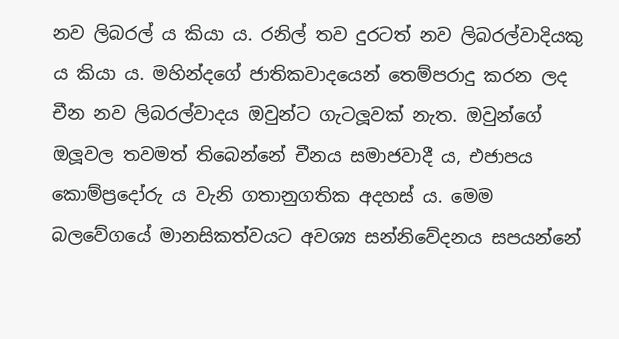නව ලිබරල් ය කියා ය. රනිල් තව දුරටත් නව ලිබරල්වාදියකු ය කියා ය. මහින්දගේ ජාතිකවාදයෙන් තෙම්පරාදු කරන ලද චීන නව ලිබරල්වාදය ඔවුන්ට ගැටලූවක් නැත. ඔවුන්ගේ ඔලූවල තවමත් තිබෙන්නේ චීනය සමාජවාදී ය, එජාපය කොම්ප්‍රදෝරු ය වැනි ගතානුගතික අදහස් ය. මෙම බලවේගයේ මානසිකත්වයට අවශ්‍ය සන්නිවේදනය සපයන්නේ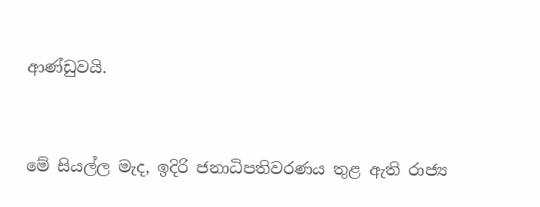ආණ්ඩුවයි.


මේ සියල්ල මැද, ඉදිරි ජනාධිපතිවරණය තුළ ඇති රාජ්‍ය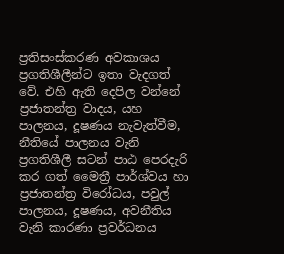ප්‍රතිසංස්කරණ අවකාශය ප්‍රගතිශීලීන්ට ඉතා වැදගත් වේ. එහි ඇති දෙපිල වන්නේ ප්‍රජාතන්ත්‍ර වාදය, යහ පාලනය, දූෂණය නැවැත්වීම, නීතියේ පාලනය වැනි ප්‍රගතිශීලී සටන් පාඨ පෙරදැරි කර ගත් මෛත්‍රී පාර්ශ්වය හා ප්‍රජාතන්ත්‍ර විරෝධය, පවුල් පාලනය, දූෂණය, අවනීතිය වැනි කාරණා ප්‍රවර්ධනය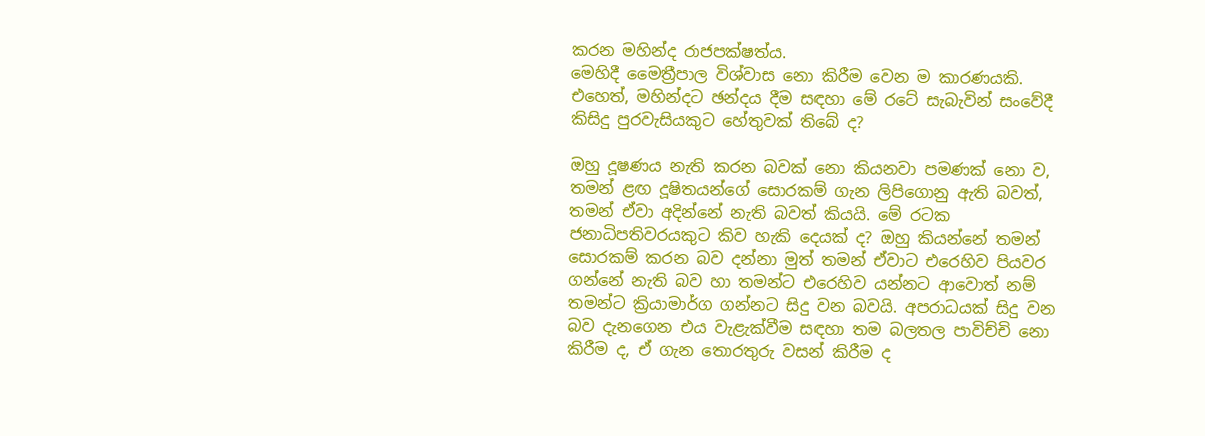කරන මහින්ද රාජපක්ෂත්ය.
මෙහිදී මෛත්‍රීපාල විශ්වාස නො කිරීම වෙන ම කාරණයකි. එහෙත්, මහින්දට ඡන්දය දීම සඳහා මේ රටේ සැබැවින් සංවේදී කිසිදු පුරවැසියකුට හේතුවක් තිබේ ද?

ඔහු දූෂණය නැති කරන බවක් නො කියනවා පමණක් නො ව, තමන් ළඟ දූෂිතයන්ගේ සොරකම් ගැන ලිපිගොනු ඇති බවත්, තමන් ඒවා අදින්නේ නැති බවත් කියයි. මේ රටක ජනාධිපතිවරයකුට කිව හැකි දෙයක් ද? ඔහු කියන්නේ තමන් සොරකම් කරන බව දන්නා මුත් තමන් ඒවාට එරෙහිව පියවර ගන්නේ නැති බව හා තමන්ට එරෙහිව යන්නට ආවොත් නම් තමන්ට ක්‍රියාමාර්ග ගන්නට සිදු වන බවයි. අපරාධයක් සිදු වන බව දැනගෙන එය වැළැක්වීම සඳහා තම බලතල පාවිච්චි නො කිරීම ද, ඒ ගැන තොරතුරු වසන් කිරීම ද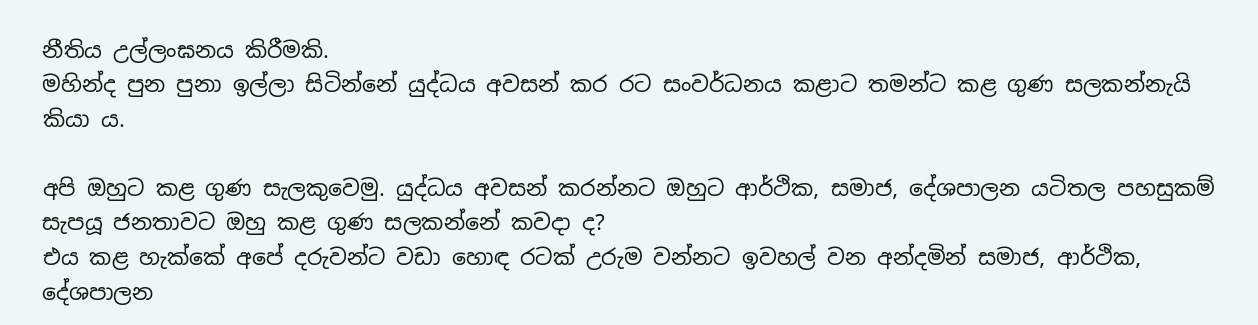නීතිය උල්ලංඝනය කිරීමකි.
මහින්ද පුන පුනා ඉල්ලා සිටින්නේ යුද්ධය අවසන් කර රට සංවර්ධනය කළාට තමන්ට කළ ගුණ සලකන්නැයි කියා ය.

අපි ඔහුට කළ ගුණ සැලකුවෙමු. යුද්ධය අවසන් කරන්නට ඔහුට ආර්ථික, සමාජ, දේශපාලන යටිතල පහසුකම් සැපයූ ජනතාවට ඔහු කළ ගුණ සලකන්නේ කවදා ද?
එය කළ හැක්කේ අපේ දරුවන්ට වඩා හොඳ රටක් උරුම වන්නට ඉවහල් වන අන්දමින් සමාජ, ආර්ථික, දේශපාලන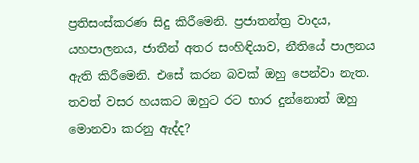ප්‍රතිසංස්කරණ සිදු කිරීමෙනි. ප්‍රජාතන්ත්‍ර වාදය, යහපාලනය, ජාතීන් අතර සංහිඳියාව, නීතියේ පාලනය ඇති කිරීමෙනි. එසේ කරන බවක් ඔහු පෙන්වා නැත. තවත් වසර හයකට ඔහුට රට භාර දුන්නොත් ඔහු මොනවා කරනු ඇද්ද?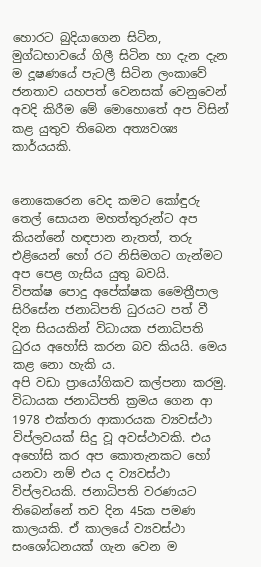හොරට බුදියාගෙන සිටින, මුග්ධභාවයේ ගිලී සිටින හා දැන දැන ම දූෂණයේ පැටලී සිටින ලංකාවේ ජනතාව යහපත් වෙනසක් වෙනුවෙන් අවදි කිරීම මේ මොහොතේ අප විසින් කළ යුතුව තිබෙන අත්‍යවශ්‍ය කාර්යයකි.


නොකෙරෙන වෙද කමට කෝඳුරු තෙල් සොයන මහත්තුරුන්ට අප කියන්නේ හඳපාන නැතත්, තරු එළියෙන් හෝ රට නිසිමගට ගැන්මට අප පෙළ ගැසිය යුතු බවයි.
විපක්ෂ පොදු අපේක්ෂක මෛත්‍රීපාල සිරිසේන ජනාධිපති ධුරයට පත් වී දින සියයකින් විධායක ජනාධිපති ධුරය අහෝසි කරන බව කියයි. මෙය කළ නො හැකි ය.
අපි වඩා ප්‍රායෝගිකව කල්පනා කරමු. විධායක ජනාධිපති ක්‍රමය ගෙන ආ 1978 එක්තරා ආකාරයක ව්‍යවස්ථා විප්ලවයක් සිදු වූ අවස්ථාවකි. එය අහෝසි කර අප කොතැනකට හෝ යනවා නම් එය ද ව්‍යවස්ථා විප්ලවයකි. ජනාධිපති වරණයට තිබෙන්නේ තව දින 45ක පමණ කාලයකි. ඒ කාලයේ ව්‍යවස්ථා සංශෝධනයක් ගැන වෙන ම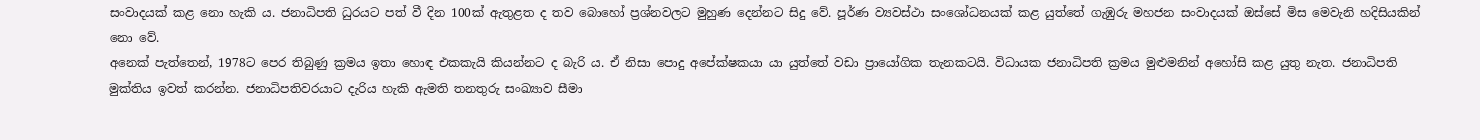සංවාදයක් කළ නො හැකි ය. ජනාධිපති ධුරයට පත් වී දින 100ක් ඇතුළත ද තව බොහෝ ප්‍රශ්නවලට මුහුණ දෙන්නට සිදු වේ. පූර්ණ ව්‍යවස්ථා සංශෝධනයක් කළ යුත්තේ ගැඹුරු මහජන සංවාදයක් ඔස්සේ මිස මෙවැනි හදිසියකින් නො වේ.
අනෙක් පැත්තෙන්, 1978ට පෙර තිබුණු ක්‍රමය ඉතා හොඳ එකකැයි කියන්නට ද බැරි ය. ඒ නිසා පොදු අපේක්ෂකයා යා යුත්තේ වඩා ප්‍රායෝගික තැනකටයි. විධායක ජනාධිපති ක්‍රමය මුළුමනින් අහෝසි කළ යුතු නැත. ජනාධිපති මුක්තිය ඉවත් කරන්න. ජනාධිපතිවරයාට දැරිය හැකි ඇමති තනතුරු සංඛ්‍යාව සීමා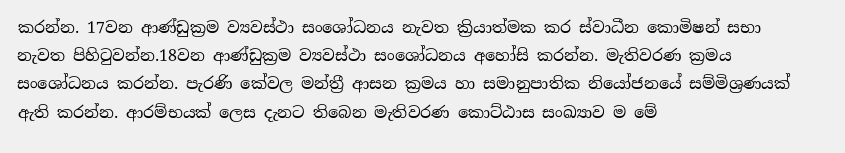කරන්න. 17වන ආණ්ඩුක්‍රම ව්‍යවස්ථා සංශෝධනය නැවත ක්‍රියාත්මක කර ස්වාධීන කොමිෂන් සභා නැවත පිහිටුවන්න.18වන ආණ්ඩුක්‍රම ව්‍යවස්ථා සංශෝධනය අහෝසි කරන්න. මැතිවරණ ක්‍රමය සංශෝධනය කරන්න. පැරණි කේවල මන්ත්‍රී ආසන ක්‍රමය හා සමානුපාතික නියෝජනයේ සම්මිශ්‍රණයක් ඇති කරන්න. ආරම්භයක් ලෙස දැනට තිබෙන මැතිවරණ කොට්ඨාස සංඛ්‍යාව ම මේ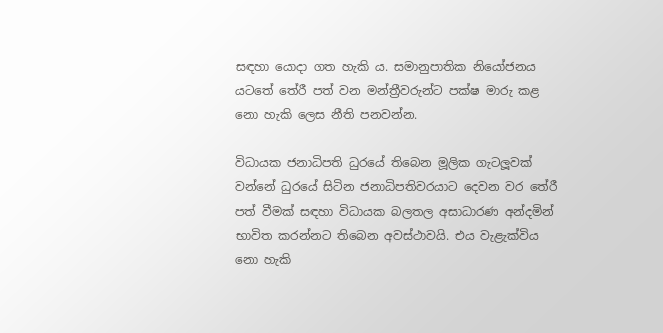සඳහා යොදා ගත හැකි ය. සමානුපාතික නියෝජනය යටතේ තේරී පත් වන මන්ත්‍රීවරුන්ට පක්ෂ මාරු කළ නො හැකි ලෙස නීති පනවන්න.

විධායක ජනාධිපති ධුරයේ තිබෙන මූලික ගැටලූවක් වන්නේ ධුරයේ සිටින ජනාධිපතිවරයාට දෙවන වර තේරී පත් වීමක් සඳහා විධායක බලතල අසාධාරණ අන්දමින් භාවිත කරන්නට තිබෙන අවස්ථාවයි. එය වැළැක්විය නො හැකි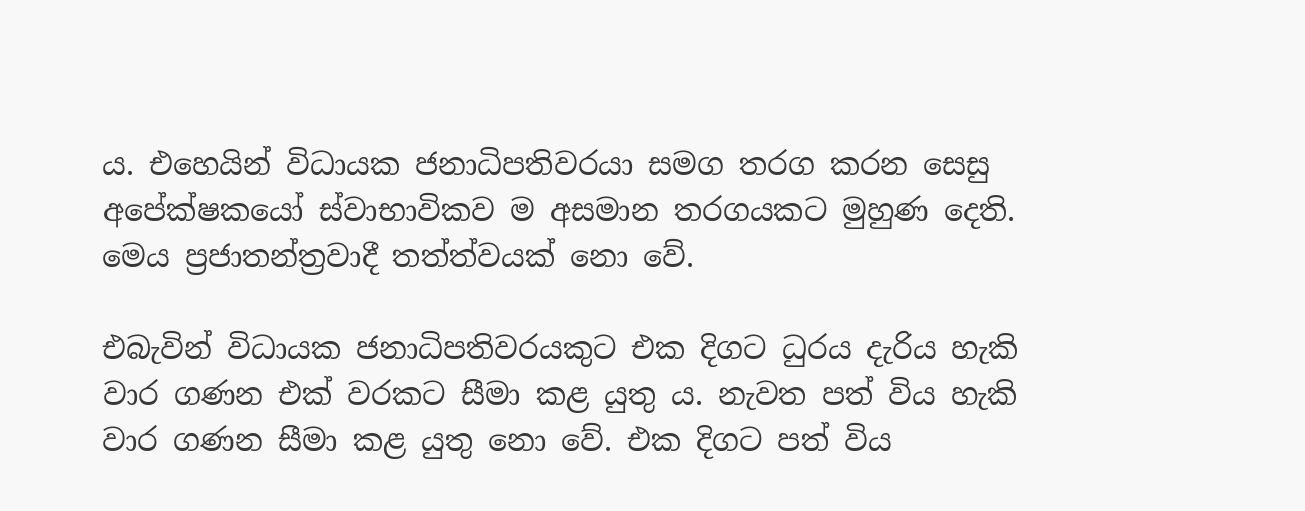ය. එහෙයින් විධායක ජනාධිපතිවරයා සමග තරග කරන සෙසු අපේක්ෂකයෝ ස්වාභාවිකව ම අසමාන තරගයකට මුහුණ දෙති. මෙය ප්‍රජාතන්ත්‍රවාදී තත්ත්වයක් නො වේ.

එබැවින් විධායක ජනාධිපතිවරයකුට එක දිගට ධුරය දැරිය හැකි වාර ගණන එක් වරකට සීමා කළ යුතු ය. නැවත පත් විය හැකි වාර ගණන සීමා කළ යුතු නො වේ. එක දිගට පත් විය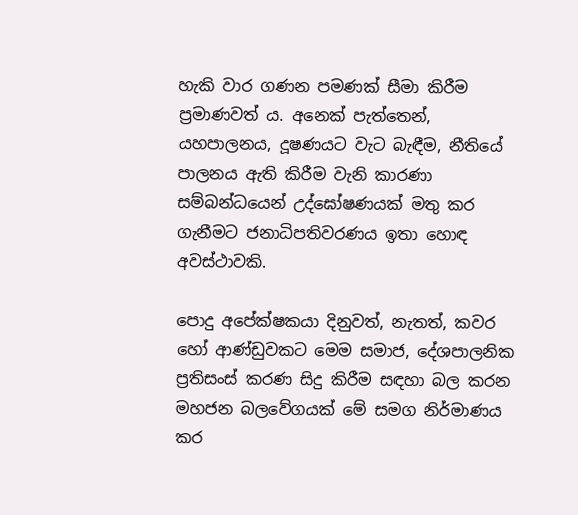හැකි වාර ගණන පමණක් සීමා කිරීම ප්‍රමාණවත් ය. අනෙක් පැත්තෙන්, යහපාලනය, දූෂණයට වැට බැඳීම, නීතියේ පාලනය ඇති කිරීම වැනි කාරණා සම්බන්ධයෙන් උද්ඝෝෂණයක් මතු කර ගැනීමට ජනාධිපතිවරණය ඉතා හොඳ අවස්ථාවකි.

පොදු අපේක්ෂකයා දිනුවත්, නැතත්, කවර හෝ ආණ්ඩුවකට මෙම සමාජ, දේශපාලනික ප්‍රතිසංස් කරණ සිදු කිරීම සඳහා බල කරන මහජන බලවේගයක් මේ සමග නිර්මාණය කර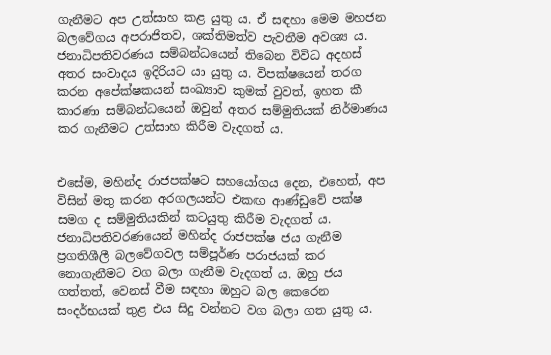ගැනීමට අප උත්සාහ කළ යුතු ය. ඒ සඳහා මෙම මහජන බලවේගය අපරාජිතව, ශක්තිමත්ව පැවතීම අවශ්‍ය ය.
ජනාධිපතිවරණය සම්බන්ධයෙන් තිබෙන විවිධ අදහස් අතර සංවාදය ඉදිරියට යා යුතු ය. විපක්ෂයෙන් තරග කරන අපේක්ෂකයන් සංඛ්‍යාව කුමක් වුවත්, ඉහත කී කාරණා සම්බන්ධයෙන් ඔවුන් අතර සම්මුතියක් නිර්මාණය කර ගැනීමට උත්සාහ කිරීම වැදගත් ය.


එසේම, මහින්ද රාජපක්ෂට සහයෝගය දෙන, එහෙත්, අප විසින් මතු කරන අරගලයන්ට එකඟ ආණ්ඩුවේ පක්ෂ සමග ද සම්මුතියකින් කටයුතු කිරීම වැදගත් ය. ජනාධිපතිවරණයෙන් මහින්ද රාජපක්ෂ ජය ගැනීම ප්‍රගතිශීලී බලවේගවල සම්පූර්ණ පරාජයක් කර නොගැනීමට වග බලා ගැනීම වැදගත් ය. ඔහු ජය ගත්තත්, වෙනස් වීම සඳහා ඔහුට බල කෙරෙන සංදර්භයක් තුළ එය සිදු වන්නට වග බලා ගත යුතු ය.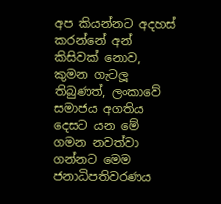අප කියන්නට අදහස් කරන්නේ අන් කිසිවක් නොව, කුමන ගැටලූ තිබුණත්, ලංකාවේ සමාජය අගතිය දෙසට යන මේ ගමන නවත්වා ගන්නට මෙම ජනාධිපතිවරණය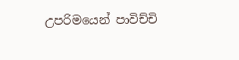උපරිමයෙන් පාවිච්චි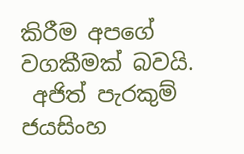කිරීම අපගේ වගකීමක් බවයි.
 අජිත් පැරකුම් ජයසිංහ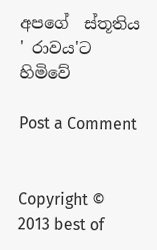අපගේ  ස්තූතිය ' රාවය'ට හිමිවේ

Post a Comment


Copyright © 2013 best of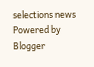selections news
Powered by Blogger